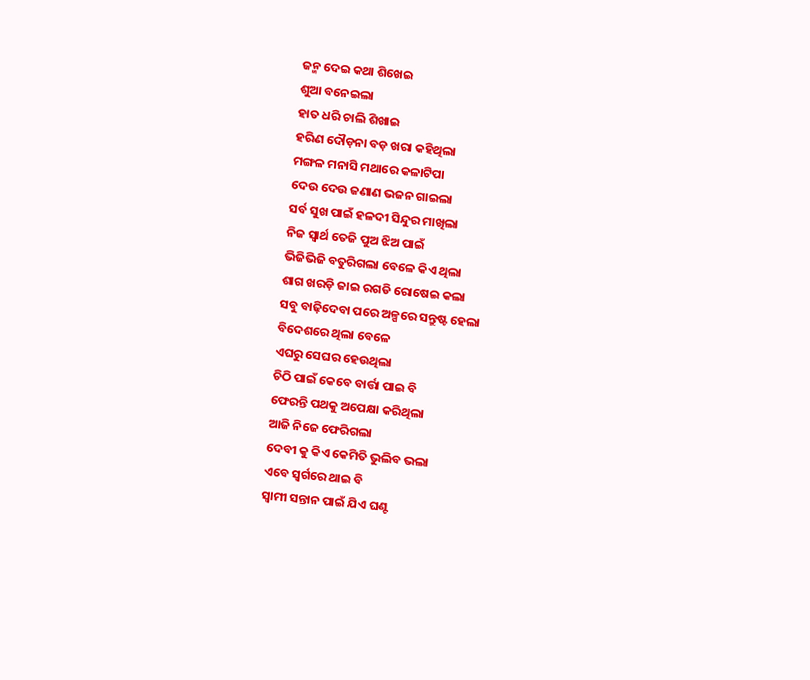ଜନ୍ମ ଦେଇ କଥା ଶିଖେଇ
ଶୁଆ ବନେଇଲା
ହାତ ଧରି ଚାଲି ଶିଖାଇ
ହରିଣ ଦୌଡ଼ନା ବଡ଼ ଖରା କହିଥିଲା
ମଙ୍ଗଳ ମନାସି ମଥାରେ କଳାଟିପା
ଦେଉ ଦେଉ ଜଣାଣ ଭଜନ ଗାଇଲା
ସର୍ବ ସୁଖ ପାଇଁ ହଳଦୀ ସିନ୍ଦୁର ମାଖିଲା
ନିଜ ସ୍ୱାର୍ଥ ତେଜି ପୁଅ ଝିଅ ପାଇଁ
ଭିଜିଭିଜି ବତୁରିଗଲା ବେଳେ କିଏ ଥିଲା
ଶାଗ ଖରଡ଼ି ଜାଇ ରଗଡି ରୋଷେଇ କଲା
ସବୁ ବାଢ଼ିଦେବା ପରେ ଅଳ୍ପରେ ସନ୍ତୁଷ୍ଟ ହେଲା
ବିଦେଶରେ ଥିଲା ବେଳେ
ଏଘରୁ ସେଘର ହେଉଥିଲା
ଚିଠି ପାଇଁ କେବେ ବାର୍ତ୍ତା ପାଇ ବି
ଫେରନ୍ତି ପଥକୁ ଅପେକ୍ଷା କରିଥିଲା
ଆଜି ନିଜେ ଫେରିଗଲା
ଦେବୀ କୁ କିଏ କେମିତି ଭୁଲିବ ଭଲା
ଏବେ ସ୍ବର୍ଗରେ ଥାଇ ବି
ସ୍ୱାମୀ ସନ୍ତାନ ପାଇଁ ଯିଏ ଘଣ୍ଟ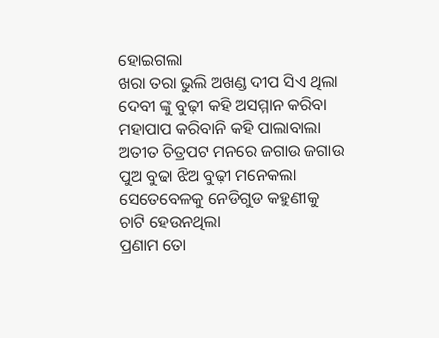ହୋଇଗଲା
ଖରା ତରା ଭୁଲି ଅଖଣ୍ଡ ଦୀପ ସିଏ ଥିଲା
ଦେବୀ ଙ୍କୁ ବୁଢ଼ୀ କହି ଅସମ୍ମାନ କରିବା
ମହାପାପ କରିବାନି କହି ପାଲାବାଲା
ଅତୀତ ଚିତ୍ରପଟ ମନରେ ଜଗାଉ ଜଗାଉ
ପୁଅ ବୁଢା ଝିଅ ବୁଢ଼ୀ ମନେକଲା
ସେତେବେଳକୁ ନେଡିଗୁଡ କହୁଣୀକୁ
ଚାଟି ହେଉନଥିଲା
ପ୍ରଣାମ ତୋ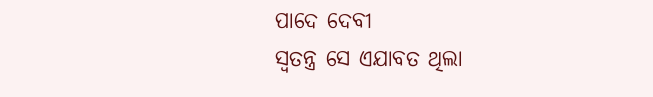ପାଦେ ଦେବୀ
ସ୍ୱତନ୍ତ୍ର ସେ ଏଯାବତ ଥିଲା